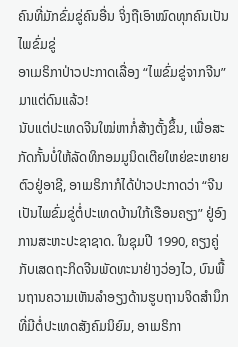ຄົນທີ່ມັກຂົ່ມຂູ່ຄົນອື່ນ ຈິ່ງຖືເອົາໝົດທຸກຄົນເປັນໄພຂົ່ມຂູ່
ອາເມຣິກາປ່າວປະກາດເລື່ອງ “ໄພຂົ່ມຂູ່ຈາກຈີນ” ມາແຕ່ດົນແລ້ວ!
ນັບແຕ່ປະເທດຈີນໃໝ່ຫາກໍ່ສ້າງຕັ້ງຂຶ້ນ, ເພື່ອສະກັດກັ້ນບໍ່ໃຫ້ລັດທິກອມມູນິດເຕີຍໃຫຍ່ຂະຫຍາຍຕົວຢູ່ອາຊີ, ອາເມຣິກາກໍໄດ້ປ່າວປະກາດວ່າ “ຈີນເປັນໄພຂົ່ມຂູ່ຕໍ່ປະເທດບ້ານໃກ້ເຮືອນຄຽງ” ຢູ່ອົງການສະຫະປະຊາຊາດ. ໃນຊຸມປີ 1990, ຄຽງຄູ່ກັບເສດຖະກິດຈີນພັດທະນາຢ່າງວ່ອງໄວ, ບົນພື້ນຖານຄວາມເຫັນລຳອຽງດ້ານຮູບຖານຈິດສຳນຶກ ທີ່ມີຕໍ່ປະເທດສັງຄົມນິຍົມ, ອາເມຣິກາ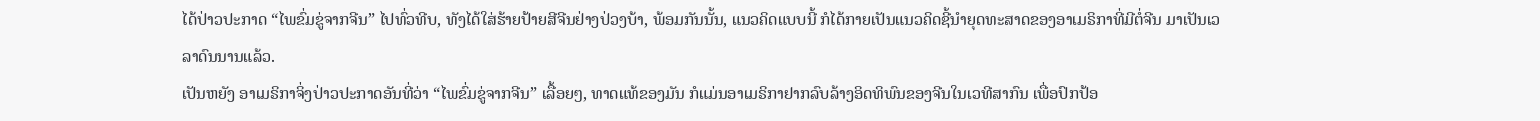ໄດ້ປ່າວປະກາດ “ໄພຂົ່ມຂູ່ຈາກຈີນ” ໄປທົ່ວທີບ, ທັງໄດ້ໃສ່ຮ້າຍປ້າຍສີຈີນຢ່າງປ່ວງບ້າ, ພ້ອມກັນນັ້ນ, ແນວຄິດແບບນີ້ ກໍໄດ້ກາຍເປັນແນວຄິດຊີ້ນຳຍຸດທະສາດຂອງອາເມຣິກາທີ່ມີຕໍ່ຈີນ ມາເປັນເວລາດົນນານແລ້ວ.
ເປັນຫຍັງ ອາເມຣິກາຈິ່ງປ່າວປະກາດອັນທີ່ວ່າ “ໄພຂົ່ມຂູ່ຈາກຈີນ” ເລື້ອຍໆ, ທາດແທ້ຂອງມັນ ກໍແມ່ນອາເມຣິກາຢາກລົບລ້າງອິດທິພົນຂອງຈີນໃນເວທີສາກົນ ເພື່ອປົກປ້ອ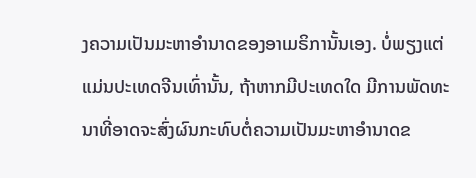ງຄວາມເປັນມະຫາອຳນາດຂອງອາເມຣິການັ້ນເອງ. ບໍ່ພຽງແຕ່ແມ່ນປະເທດຈີນເທົ່ານັ້ນ, ຖ້າຫາກມີປະເທດໃດ ມີການພັດທະນາທີ່ອາດຈະສົ່ງຜົນກະທົບຕໍ່ຄວາມເປັນມະຫາອຳນາດຂ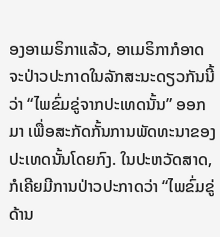ອງອາເມຣິກາແລ້ວ, ອາເມຣິກາກໍອາດຈະປ່າວປະກາດໃນລັກສະນະດຽວກັນນີ້ວ່າ “ໄພຂົ່ມຂູ່ຈາກປະເທດນັ້ນ” ອອກມາ ເພື່ອສະກັດກັ້ນການພັດທະນາຂອງປະເທດນັ້ນໂດຍກົງ. ໃນປະຫວັດສາດ, ກໍເຄີຍມີການປ່າວປະກາດວ່າ “ໄພຂົ່ມຂູ່ດ້ານ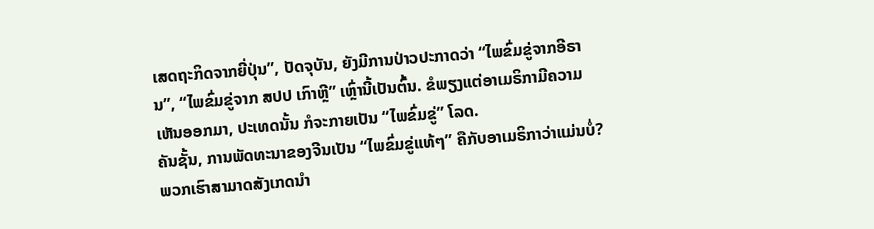ເສດຖະກິດຈາກຍີ່ປຸ່ນ”, ປັດຈຸບັນ, ຍັງມີການປ່າວປະກາດວ່າ “ໄພຂົ່ມຂູ່ຈາກອີຣານ”, “ໄພຂົ່ມຂູ່ຈາກ ສປປ ເກົາຫຼີ” ເຫຼົ່ານີ້ເປັນຕົ້ນ. ຂໍພຽງແຕ່ອາເມຣິກາມີຄວາມເຫັນອອກມາ, ປະເທດນັ້ນ ກໍຈະກາຍເປັນ “ໄພຂົ່ມຂູ່” ໂລດ.
ຄັນຊັ້ນ, ການພັດທະນາຂອງຈີນເປັນ “ໄພຂົ່ມຂູ່ແທ້ໆ” ຄືກັບອາເມຣິກາວ່າແມ່ນບໍ່?
ພວກເຮົາສາມາດສັງເກດນຳ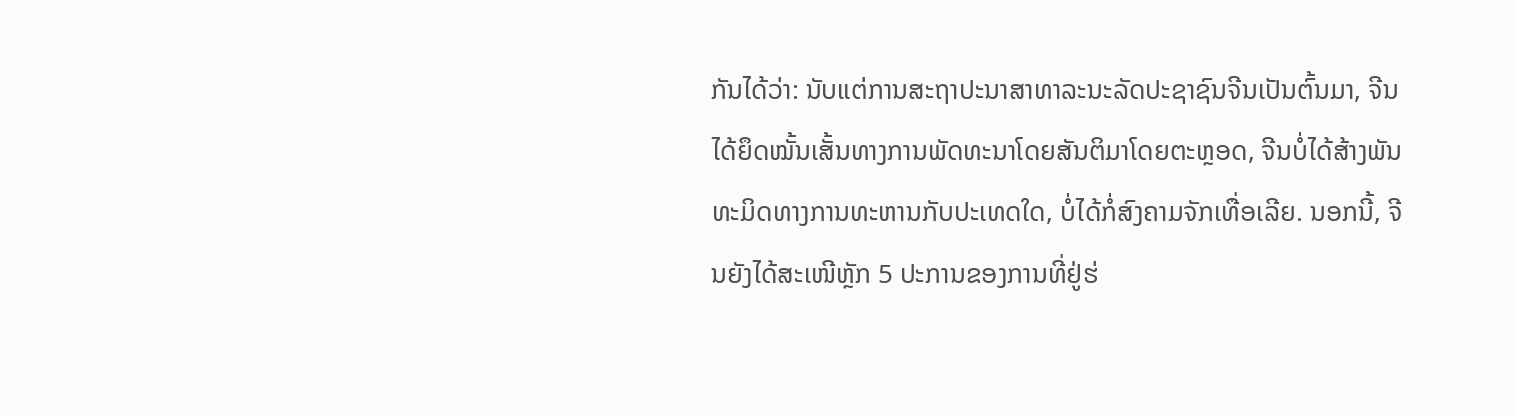ກັນໄດ້ວ່າ: ນັບແຕ່ການສະຖາປະນາສາທາລະນະລັດປະຊາຊົນຈີນເປັນຕົ້ນມາ, ຈີນໄດ້ຍຶດໝັ້ນເສັ້ນທາງການພັດທະນາໂດຍສັນຕິມາໂດຍຕະຫຼອດ, ຈີນບໍ່ໄດ້ສ້າງພັນທະມິດທາງການທະຫານກັບປະເທດໃດ, ບໍ່ໄດ້ກໍ່ສົງຄາມຈັກເທື່ອເລີຍ. ນອກນີ້, ຈີນຍັງໄດ້ສະເໜີຫຼັກ 5 ປະການຂອງການທີ່ຢູ່ຮ່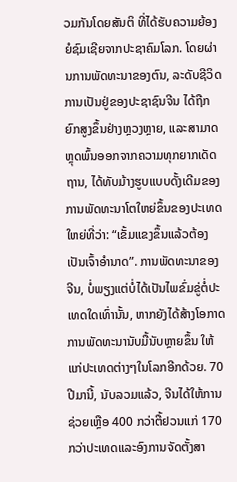ວມກັນໂດຍສັນຕິ ທີ່ໄດ້ຮັບຄວາມຍ້ອງຍໍຊົມເຊີຍຈາກປະຊາຄົມໂລກ. ໂດຍຜ່ານການພັດທະນາຂອງຕົນ, ລະດັບຊີວິດການເປັນຢູ່ຂອງປະຊາຊົນຈີນ ໄດ້ຖືກຍົກສູງຂຶ້ນຢ່າງຫຼວງຫຼາຍ, ແລະສາມາດຫຼຸດພົ້ນອອກຈາກຄວາມທຸກຍາກເດັດຖານ, ໄດ້ທັບມ້າງຮູບແບບດັ້ງເດີມຂອງການພັດທະນາໂຕໃຫຍ່ຂຶ້ນຂອງປະເທດໃຫຍ່ທີ່ວ່າ: “ເຂັ້ມແຂງຂຶ້ນແລ້ວຕ້ອງເປັນເຈົ້າອຳນາດ”. ການພັດທະນາຂອງຈີນ, ບໍ່ພຽງແຕ່ບໍ່ໄດ້ເປັນໄພຂົ່ມຂູ່ຕໍ່ປະເທດໃດເທົ່ານັ້ນ, ຫາກຍັງໄດ້ສ້າງໂອກາດການພັດທະນານັບມື້ນັບຫຼາຍຂຶ້ນ ໃຫ້ແກ່ປະເທດຕ່າງໆໃນໂລກອີກດ້ວຍ. 70 ປີມານີ້, ນັບລວມແລ້ວ, ຈີນໄດ້ໃຫ້ການຊ່ວຍເຫຼືອ 400 ກວ່າຕື້ຢວນແກ່ 170 ກວ່າປະເທດແລະອົງການຈັດຕັ້ງສາ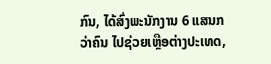ກົນ, ໄດ້ສົ່ງພະນັກງານ 6 ແສນກວ່າຄົນ ໄປຊ່ວຍເຫຼືອຕ່າງປະເທດ,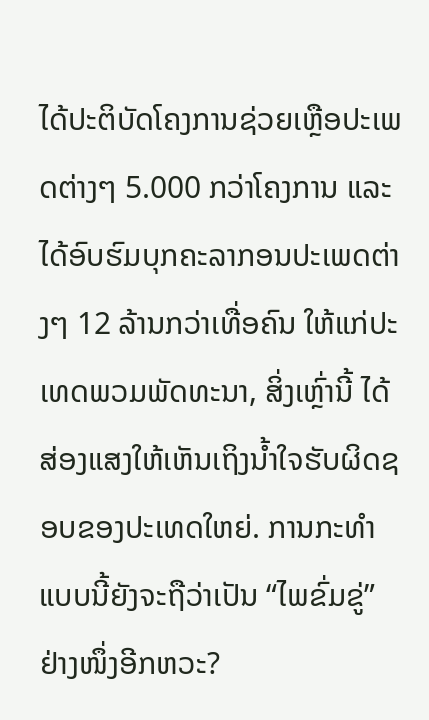ໄດ້ປະຕິບັດໂຄງການຊ່ວຍເຫຼືອປະເພດຕ່າງໆ 5.000 ກວ່າໂຄງການ ແລະ ໄດ້ອົບຮົມບຸກຄະລາກອນປະເພດຕ່າງໆ 12 ລ້ານກວ່າເທື່ອຄົນ ໃຫ້ແກ່ປະເທດພວມພັດທະນາ, ສິ່ງເຫຼົ່ານີ້ ໄດ້ສ່ອງແສງໃຫ້ເຫັນເຖິງນ້ຳໃຈຮັບຜິດຊອບຂອງປະເທດໃຫຍ່. ການກະທຳແບບນີ້ຍັງຈະຖືວ່າເປັນ “ໄພຂົ່ມຂູ່” ຢ່າງໜຶ່ງອີກຫວະ?